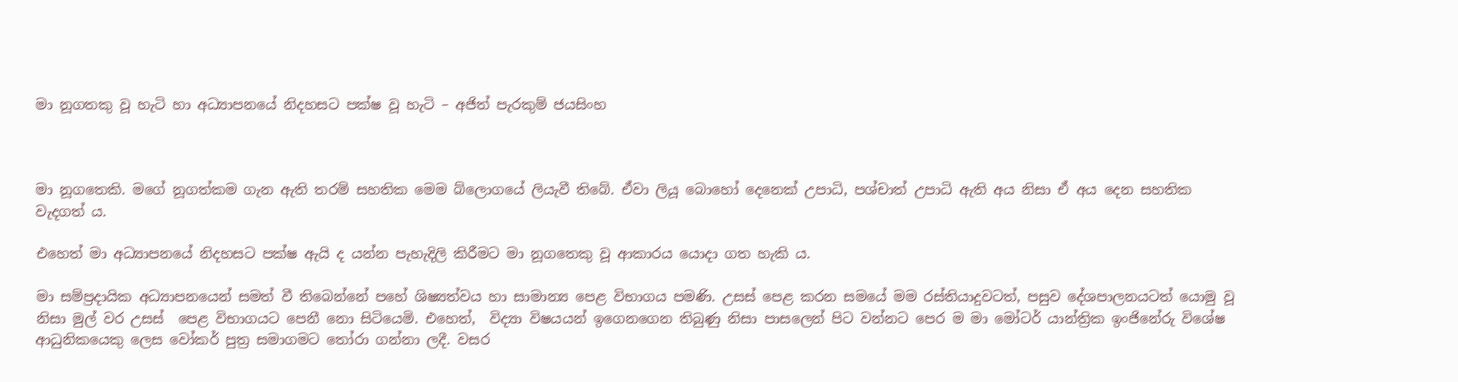මා නූගතකු වූ හැටි හා අධ්‍යාපනයේ නිදහසට පක්ෂ වූ හැටි – අජිත් පැරකුම් ජයසිංහ



මා නූගතෙකි. මගේ නූගත්කම ගැන ඇති තරම් සහතික මෙම බ්ලොගයේ ලියැවී තිබේ. ඒවා ලියූ බොහෝ දෙනෙක් උපාධි, පශ්චාත් උපාධි ඇති අය නිසා ඒ අය දෙන සහතික වැදගත් ය.

එහෙත් මා අධ්‍යාපනයේ නිදහසට පක්ෂ ඇයි ද යන්න පැහැදිලි කිරීමට මා නූගතෙකු වූ ආකාරය යොදා ගත හැකි ය.

මා සම්ප්‍රදායික අධ්‍යාපනයෙන් සමත් වී තිබෙන්නේ පහේ ශිෂ්‍යත්වය හා සාමාන්‍ය පෙළ විභාගය පමණි. උසස් පෙළ කරන සමයේ මම රස්තියාදුවටත්, පසුව දේශපාලනයටත් යොමු වූ නිසා මුල් වර උසස් ‍ පෙළ විභාගයට පෙනී නො සිටියෙමි. එහෙත්,  විද්‍යා විෂයයන් ඉගෙනගෙන තිබුණු නිසා පාසලෙන් පිට වන්නට පෙර ම මා මෝටර් යාන්ත්‍රික ඉංජිනේරු විශේෂ ආධුනිකයෙකු ලෙස වෝකර් පුත්‍ර සමාගමට තෝරා ගන්නා ලදී. වසර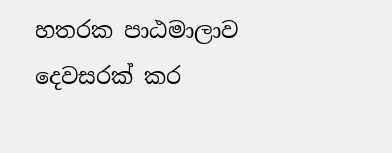හතරක පාඨමාලාව දෙවසරක් කර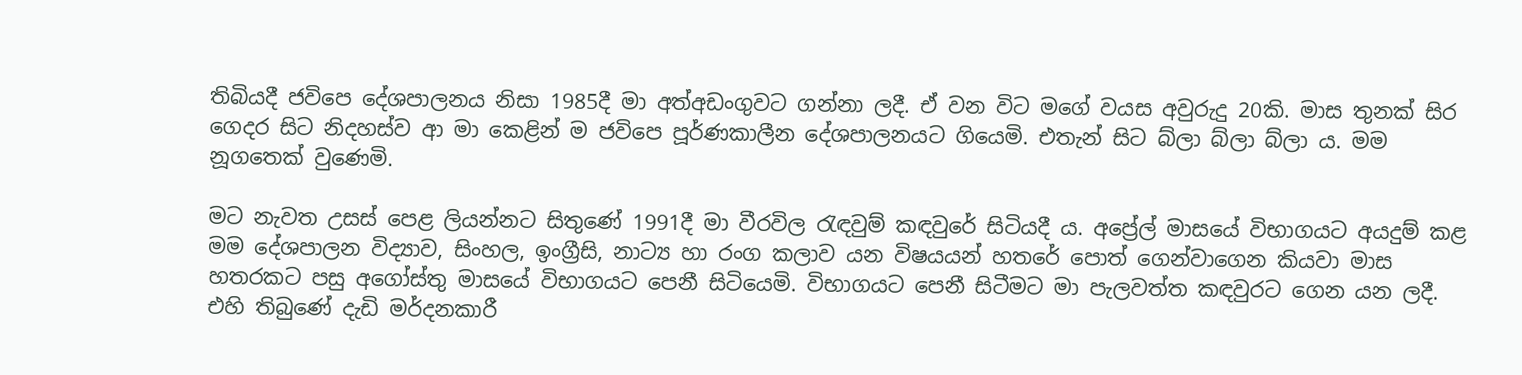තිබියදී ජවිපෙ දේශපාලනය නිසා 1985දී මා අත්අඩංගුවට ගන්නා ලදී. ඒ වන විට මගේ වයස අවුරුදු 20කි. මාස තුනක් සිර ගෙදර සිට නිදහස්ව ආ මා කෙළින් ම ජවිපෙ පූර්ණකාලීන දේශපාලනයට ගියෙමි. එතැන් සිට බ්ලා බ්ලා බ්ලා ය. මම නූගතෙක් වුණෙමි.

මට නැවත උසස් පෙළ ලියන්නට සිතුණේ 1991දී මා වීරවිල රැඳවුම් කඳවුරේ සිටියදී ය. අප්‍රේල් මාසයේ විභාගයට අයදුම් කළ මම දේශපාලන විද්‍යාව, සිංහල, ඉංග්‍රීසි, නාට්‍ය හා රංග කලාව යන විෂයයන් හතරේ පොත් ගෙන්වාගෙන කියවා මාස හතරකට පසු අගෝස්තු මාසයේ විභාගයට පෙනී සිටියෙමි. විභාගයට පෙනී සිටීමට මා පැලවත්ත කඳවුරට ගෙන යන ලදී. එහි තිබුණේ දැඩි මර්දනකාරී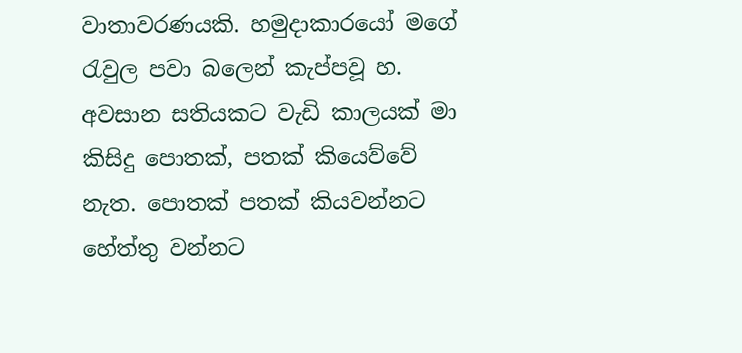වාතාවරණයකි. හමුදාකාරයෝ මගේ රැවුල පවා බලෙන් කැප්පවූ හ. අවසාන සතියකට වැඩි කාලයක් මා කිසිදු පොතක්, පතක් කියෙව්වේ නැත. පොතක් පතක් කියවන්නට හේත්තු වන්නට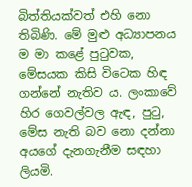බිත්තියක්වත් එහි නො තිබිණි. මේ මුළු අධ්‍යාපනය ම මා කළේ පුටුවක, මේසයක කිසි විටෙක හිඳ ගන්නේ නැතිව ය. ලංකාවේ හිර ගෙවල්වල ඇඳ, පුටු, මේස නැති බව නො දන්නා අයගේ දැනගැනීම සඳහා ලියමි.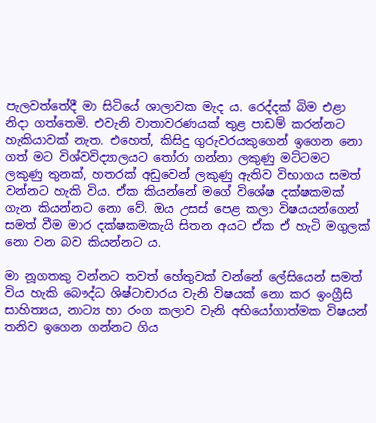පැලවත්තේදී මා සිටියේ ශාලාවක මැද ය. රෙද්දක් බිම එළා නිදා ගත්තෙමි. එවැනි වාතාවරණයක් තුළ පාඩම් කරන්නට හැකියාවක් නැත. එහෙත්, කිසිදු ගුරුවරයකුගෙන් ඉගෙන නො ගත් මට විශ්වවිද්‍යාලයට තෝරා ගන්නා ලකුණු මට්ටමට ලකුණු තුනක්, හතරක් අඩුවෙන් ලකුණු ඇතිව විභාගය සමත් වන්නට හැකි විය. ඒක කියන්නේ මගේ විශේෂ දක්ෂකමක් ගැන කියන්නට නො වේ. ඔය උසස් පෙළ කලා විෂයයන්ගෙන් සමත් වීම මාර දක්ෂකමකැයි සිතන අයට ඒක ඒ හැටි මගුලක් නො වන බව කියන්නට ය.

මා නූගතකු වන්නට තවත් හේතුවක් වන්නේ ලේසියෙන් සමත් විය හැකි බෞද්ධ ශිෂ්ටාචාරය වැනි විෂයක් නො කර ඉංග්‍රීසි සාහිත්‍යය, නාට්‍ය හා රංග කලාව වැනි අභියෝගාත්මක විෂයන් තනිව ඉගෙන ගන්නට ගිය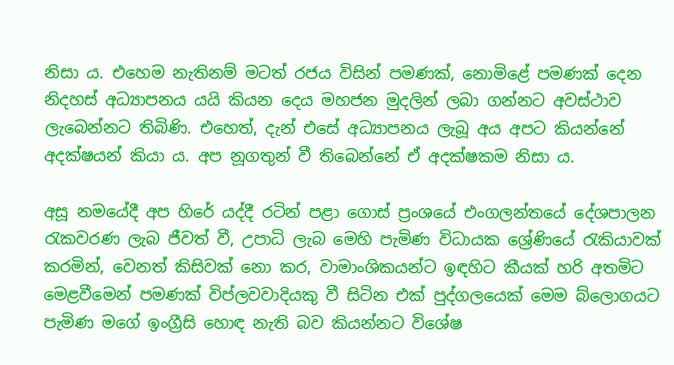නිසා ය. එහෙම නැතිනම් මටත් රජය විසින් පමණක්, නොමිළේ පමණක් දෙන නිදහස් අධ්‍යාපනය යයි කියන දෙය මහජන මුදලින් ලබා ගන්නට අවස්ථාව ලැබෙන්නට තිබිණි. එහෙත්, දැන් එසේ අධ්‍යාපනය ලැබූ අය අපට කියන්නේ අදක්ෂයන් කියා ය. අප නූගතුන් වී තිබෙන්නේ ඒ අදක්ෂකම නිසා ය.

අසූ නමයේදී අප හිරේ යද්දී රටින් පළා ගොස් ප්‍රංශයේ එංගලන්තයේ දේශපාලන රැකවරණ ලැබ ජීවත් වී, උපාධි ලැබ මෙහි පැමිණ විධායක ශ්‍රේණියේ රැකියාවක් කරමින්, වෙනත් කිසිවක් නො කර, වාමාංශිකයන්ට ඉඳහිට කීයක් හරි අතමිට මෙළවීමෙන් පමණක් විප්ලවවාදියකු වී සිටින එක් පුද්ගලයෙක් මෙම බ්ලොගයට පැමිණ මගේ ඉංග්‍රීසි හොඳ නැති බව කියන්නට විශේෂ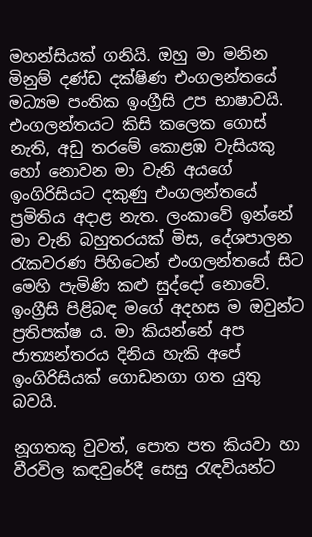මහන්සියක් ගනියි. ඔහු මා මනින මිනුම් දණ්ඩ දක්ෂිණ එංගලන්තයේ මධ්‍යම පංතික ඉංග්‍රීසි උප භාෂාවයි. එංගලන්තයට කිසි කලෙක ගොස් නැති, අඩු තරමේ කොළඹ වැසියකු හෝ නොවන මා වැනි අයගේ ඉංගිරිසියට දකුණු එංගලන්තයේ ප්‍රමිතිය අදාළ නැත. ලංකාවේ ඉන්නේ මා වැනි බහුතරයක් මිස, දේශපාලන රැකවරණ පිහිටෙන් එංගලන්තයේ සිට මෙහි පැමිණි කළු සුද්දෝ නොවේ. ඉංග්‍රීසි පිළිබඳ මගේ අදහස ම ඔවුන්ට ප්‍රතිපක්ෂ ය. මා කියන්නේ අප ජාත්‍යන්තරය දිනිය හැකි අපේ ඉංගිරිසියක් ගොඩනගා ගත යුතු බවයි.

නූගතකු වුවත්, පොත පත කියවා හා වීරවිල කඳවුරේදී සෙසු රැඳවියන්ට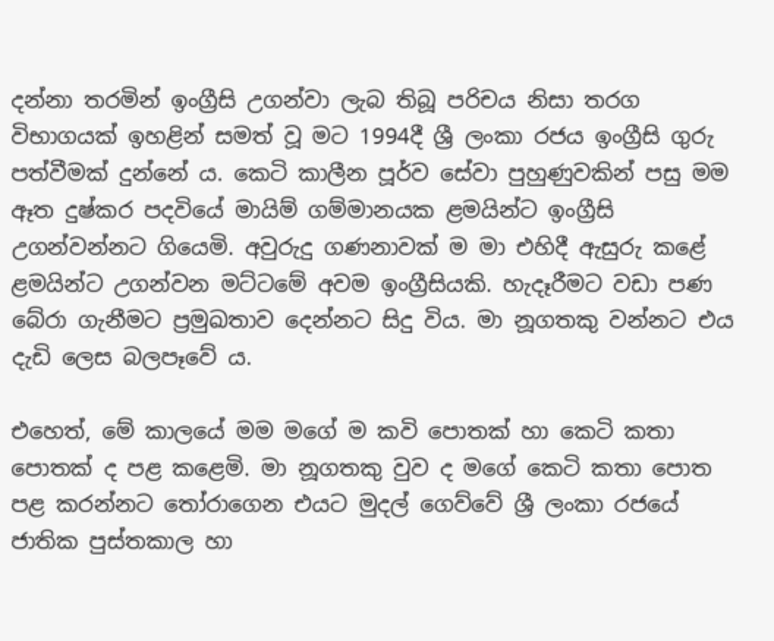දන්නා තරමින් ඉංග්‍රීසි උගන්වා ලැබ තිබූ පරිචය නිසා තරග විභාගයක් ඉහළින් සමත් වූ මට 1994දී ශ්‍රී ලංකා රජය ඉංග්‍රීසි ගුරු පත්වීමක් දුන්නේ ය. කෙටි කාලීන පූර්ව සේවා පුහුණුවකින් පසු මම ඈත දුෂ්කර පදවියේ මායිම් ගම්මානයක ළමයින්ට ඉංග්‍රීසි උගන්වන්නට ගියෙමි. අවුරුදු ගණනාවක් ම මා එහිදී ඇසුරු කළේ ළමයින්ට උගන්වන මට්ටමේ අවම ඉංග්‍රීසියකි. හැදෑරීමට වඩා පණ බේරා ගැනීමට ප්‍රමුඛතාව දෙන්නට සිදු විය. මා නූගතකු වන්නට එය දැඩි ලෙස බලපෑවේ ය.

එහෙත්, මේ කාලයේ මම මගේ ම කවි පොතක් හා කෙටි කතා පොතක් ද පළ කළෙමි. මා නූගතකු වුව ද මගේ කෙටි කතා පොත පළ කරන්නට තෝරාගෙන එයට මුදල් ගෙව්වේ ශ්‍රී ලංකා රජයේ ජාතික පුස්තකාල හා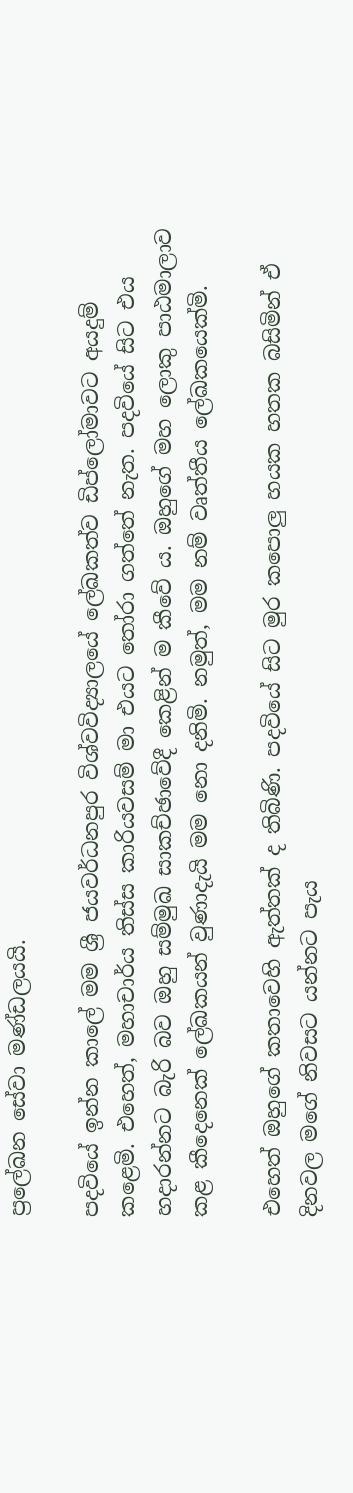ප්‍රලේඛන සේවා මණ්ඩලයයි.

පදවියේ ඉන්න කාලේ මම ශ්‍රී ජයවර්ධනපුර විශ්වවිද්‍යාලයේ ලේඛකත්ව ඩිප්ලෝමාවට අයදුම් කළෙමි. එහෙත්, මහාචාර්ය තිස්ස කාරියවසම් මා එයට තෝරා ගත්තේ නැත. පදවියේ සිට එය හදාරන්නට බැරි බව ඔහු සම්මුඛ සාකච්ඡාවේදී කෙළින් ම කීවේ ය. ඔහුගේ මහ ලොකු පාඨමාලාව කළ කීදෙනෙක් ලේඛකයන් වුණාදැයි මම නො දනිමි. නමුත්, මම නම් වෘත්තීය ලේඛකයෙක්මි.

එහෙත් ඔහුගේ කතාවෙහි ඇත්තක් ද තිබිණි. පදවියේ සිට මුර කපොලු හයක හතක බසිමින් ඒ දිනවල මගේ නිවසට යන්නට පැය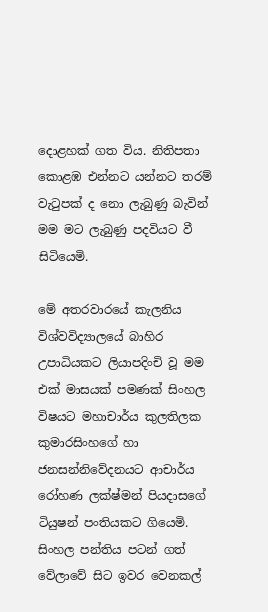දොළහක් ගත විය. නිතිපතා කොළඹ එන්නට යන්නට තරම් වැටුපක් ද නො ලැබුණු බැවින් මම මට ලැබුණු පදවියට වී සිටියෙමි.

මේ අතරවාරයේ කැලනිය විශ්වවිද්‍යාලයේ බාහිර උපාධියකට ලියාපදිංචි වූ මම එක් මාසයක් පමණක් සිංහල විෂයට මහාචාර්ය කුලතිලක කුමාරසිංහගේ හා ජනසන්නිවේදනයට ආචාර්ය රෝහණ ලක්ෂ්මන් පියදාසගේ ටියුෂන් පංතියකට ගියෙමි. සිංහල පන්තිය පටන් ගත් වේලාවේ සිට ඉවර වෙනකල්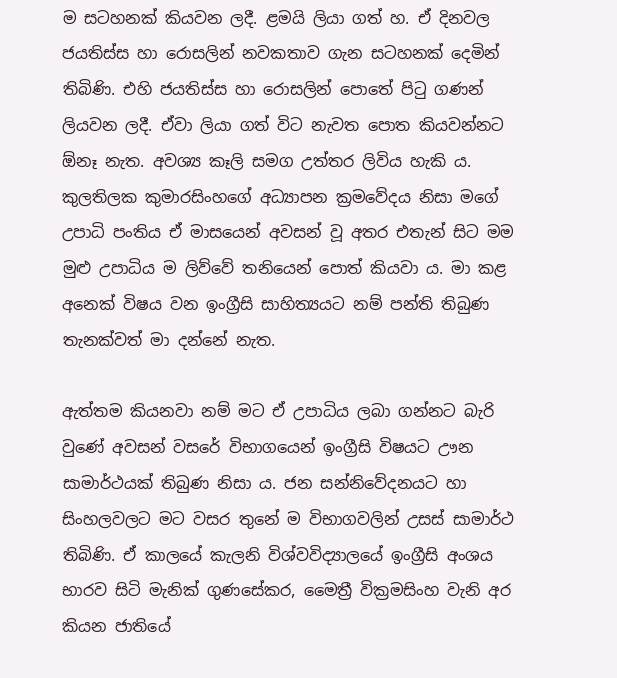ම සටහනක් කියවන ලදී. ළමයි ලියා ගත් හ. ඒ දිනවල ජයතිස්ස හා රොසලින් නවකතාව ගැන සටහනක් දෙමින් තිබිණි. එහි ජයතිස්ස හා රොසලින් පොතේ පිටු ගණන් ලියවන ලදී. ඒවා ලියා ගත් විට නැවත පොත කියවන්නට ඕනෑ නැත. අවශ්‍ය කෑලි සමග උත්තර ලිවිය හැකි ය. කුලතිලක කුමාරසිංහගේ අධ්‍යාපන ක්‍රමවේදය නිසා මගේ උපාධි පංතිය ඒ මාසයෙන් අවසන් වූ අතර එතැන් සිට මම මුළු උපාධිය ම ලිව්වේ තනියෙන් පොත් කියවා ය. මා කළ අනෙක් විෂය වන ඉංග්‍රීසි සාහිත්‍යයට නම් පන්ති තිබුණ තැනක්වත් මා දන්නේ නැත.

ඇත්තම කියනවා නම් මට ඒ උපාධිය ලබා ගන්නට බැරි වුණේ අවසන් වසරේ විභාගයෙන් ඉංග්‍රීසි විෂයට ඌන සාමාර්ථයක් තිබුණ නිසා ය. ජන සන්නිවේදනයට හා සිංහලවලට මට වසර තුනේ ම විභාගවලින් උසස් සාමාර්ථ තිබිණි. ඒ කාලයේ කැලනි විශ්වවිද්‍යාලයේ ඉංග්‍රීසි අංශය භාරව සිටි මැනික් ගුණසේකර, මෛත්‍රී වික්‍රමසිංහ වැනි අර කියන ජාතියේ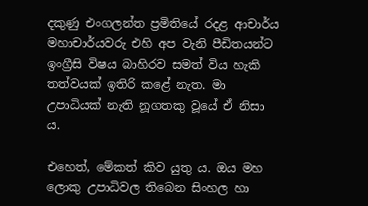දකුණු එංගලන්ත ප්‍රමිතියේ රදළ ආචාර්ය මහාචාර්යවරු එහි අප වැනි පීඩිතයන්ට ඉංග්‍රීසි විෂය බාහිරව සමත් විය හැකි තත්වයක් ඉතිරි කළේ නැත. මා උපාධියක් නැති නූගතකු වූයේ ඒ නිසා ය.

එහෙත්, මේකත් කිව යුතු ය. ඔය මහ ලොකු උපාධිවල තිබෙන සිංහල හා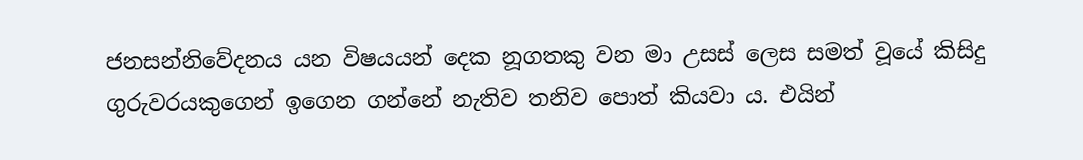ජනසන්නිවේදනය යන විෂයයන් දෙක නූගතකු වන මා උසස් ලෙස සමත් වූයේ කිසිදු ගුරුවරයකුගෙන් ඉගෙන ගන්නේ නැතිව තනිව පොත් කියවා ය. එයින්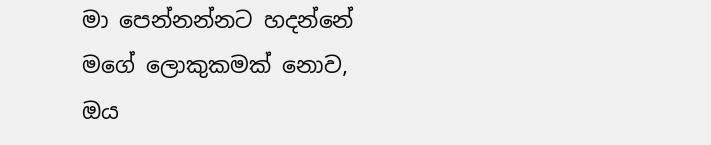මා පෙන්නන්නට හදන්නේ මගේ ලොකුකමක් නොව, ඔය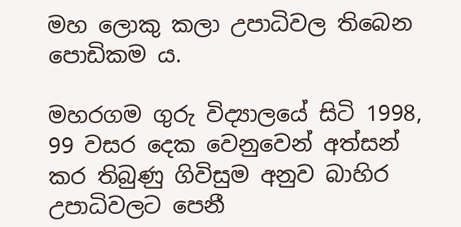මහ ලොකු කලා උපාධිවල තිබෙන පොඩිකම ය.

මහරගම ගුරු විද්‍යාලයේ සිටි 1998, 99 වසර දෙක වෙනුවෙන් අත්සන් කර තිබුණු ගිවිසුම අනුව බාහිර උපාධිවලට පෙනී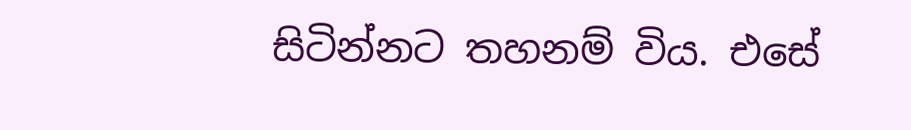සිටින්නට තහනම් විය. එසේ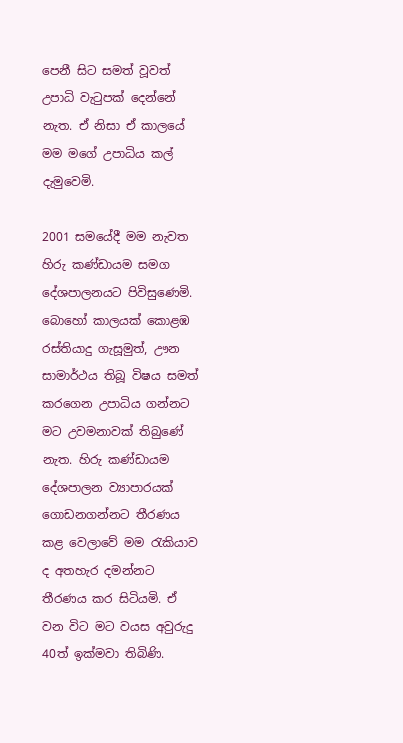පෙනී සිට සමත් වූවත් උපාධි වැටුපක් දෙන්නේ නැත. ඒ නිසා ඒ කාලයේ මම මගේ උපාධිය කල් දැමුවෙමි.

2001 සමයේදී මම නැවත හිරු කණ්ඩායම සමග දේශපාලනයට පිවිසුණෙමි. බොහෝ කාලයක් කොළඹ රස්තියාදු ගැසූමුත්, ඌන සාමාර්ථය තිබූ විෂය සමත් කරගෙන උපාධිය ගන්නට මට උවමනාවක් තිබුණේ නැත. හිරු කණ්ඩායම දේශපාලන ව්‍යාපාරයක් ගොඩනගන්නට තීරණය කළ වෙලාවේ මම රැකියාව ද අතහැර දමන්නට තීරණය කර සිටියමි. ඒ වන විට මට වයස අවුරුදු 40ත් ඉක්මවා තිබිණි.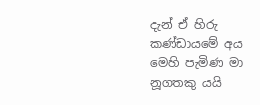දැන් ඒ හිරු කණ්ඩායමේ අය මෙහි පැමිණ මා නූගතකු යයි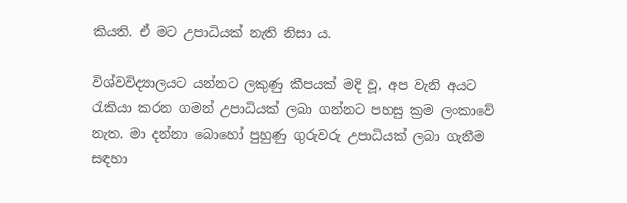කියති. ඒ මට උපාධියක් නැති නිසා ය.

විශ්වවිද්‍යාලයට යන්නට ලකුණු කීපයක් මදි වූ, අප වැනි අයට රැකියා කරන ගමන් උපාධියක් ලබා ගන්නට පහසු ක්‍රම ලංකාවේ නැත. මා දන්නා බොහෝ පුහුණු ගුරුවරු උපාධියක් ලබා ගැනීම සඳහා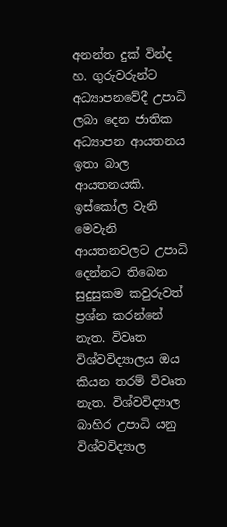අනන්ත දුක් වින්ද හ. ගුරුවරුන්ට අධ්‍යාපනවේදී උපාධි ලබා දෙන ජාතික අධ්‍යාපන ආයතනය ඉතා බාල ආයතනයකි. ඉස්කෝල වැනි මෙවැනි ආයතනවලට උපාධි දෙන්නට තිබෙන සුදුසුකම කවුරුවත් ප්‍රශ්න කරන්නේ නැත. විවෘත විශ්වවිද්‍යාලය ඔය කියන තරම් විවෘත නැත. විශ්වවිද්‍යාල බාහිර උපාධි යනු විශ්වවිද්‍යාල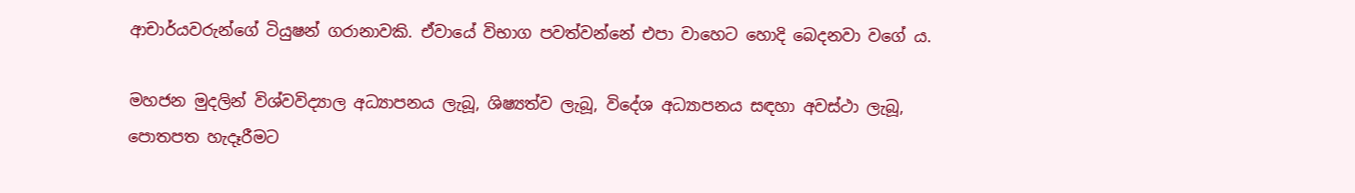ආචාර්යවරුන්ගේ ටියුෂන් ගරානාවකි. ඒවායේ විභාග පවත්වන්නේ එපා වාහෙට හොදි බෙදනවා වගේ ය.

මහජන මුදලින් විශ්වවිද්‍යාල අධ්‍යාපනය ලැබූ, ශිෂ්‍යත්ව ලැබූ, විදේශ අධ්‍යාපනය සඳහා අවස්ථා ලැබූ, පොතපත හැදෑරීමට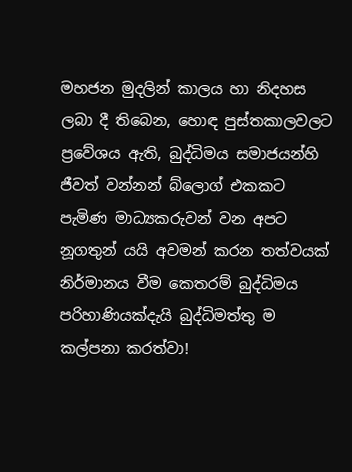මහජන මුදලින් කාලය හා නිදහස ලබා දී තිබෙන, හොඳ පුස්තකාලවලට ප්‍රවේශය ඇති, බුද්ධිමය සමාජයන්හි ජීවත් වන්නන් බ්ලොග් එකකට පැමිණ මාධ්‍යකරුවන් වන අපට නූගතුන් යයි අවමන් කරන තත්වයක් නිර්මානය වීම කෙතරම් බුද්ධිමය පරිහාණියක්දැයි බුද්ධිමත්තු ම කල්පනා කරත්වා!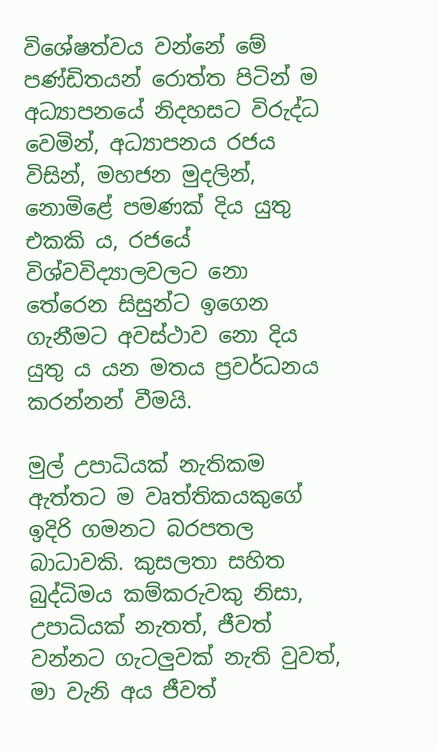විශේෂත්වය වන්නේ මේ පණ්ඩිතයන් රොත්ත පිටින් ම අධ්‍යාපනයේ නිදහසට විරුද්ධ වෙමින්, අධ්‍යාපනය රජය විසින්, මහජන මුදලින්, නොමිළේ පමණක් දිය යුතු එකකි ය, රජයේ විශ්වවිද්‍යාලවලට නො තේරෙන සිසුන්ට ඉගෙන ගැනීමට අවස්ථාව නො දිය යුතු ය යන මතය ප්‍රවර්ධනය කරන්නන් වීමයි.

මුල් උපාධියක් නැතිකම ඇත්තට ම වෘත්තිකයකුගේ ඉදිරි ගමනට බරපතල බාධාවකි. කුසලතා සහිත බුද්ධිමය කම්කරුවකු නිසා, උපාධියක් නැතත්, ජීවත් වන්නට ගැටලුවක් නැති වුවත්, මා වැනි අය ජීවත්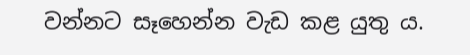වන්නට සෑහෙන්න වැඩ කළ යුතු ය.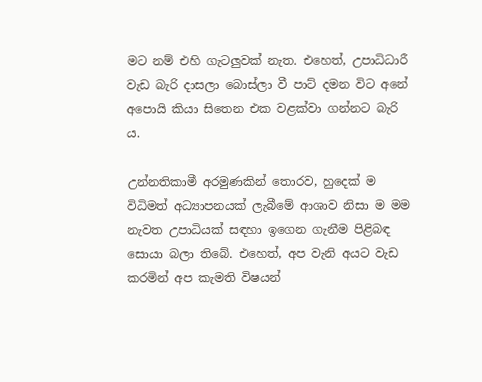මට නම් එහි ගැටලුවක් නැත. එහෙත්, උපාධිධාරී වැඩ බැරි දාසලා බොස්ලා වී පාට් දමන විට අනේ අපොයි කියා සිතෙන එක වළක්වා ගන්නට බැරි ය.

උන්නතිකාමී අරමුණකින් තොරව, හුදෙක් ම විධිමත් අධ්‍යාපනයක් ලැබීමේ ආශාව නිසා ම මම නැවත උපාධියක් සඳහා ඉගෙන ගැනීම පිළිබඳ සොයා බලා තිබේ. එහෙත්, අප වැනි අයට වැඩ කරමින් අප කැමති විෂයන්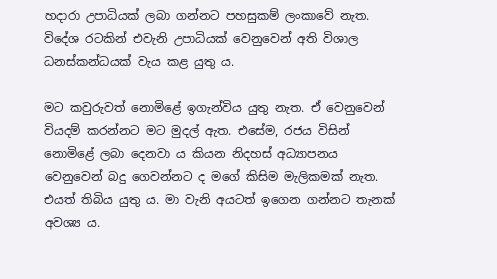හදාරා උපාධියක් ලබා ගන්නට පහසුකම් ලංකාවේ නැත. විදේශ රටකින් එවැනි උපාධියක් වෙනුවෙන් අති විශාල ධනස්කන්ධයක් වැය කළ යුතු ය.

මට කවුරුවත් නොමිළේ ඉගැන්විය යුතු නැත. ඒ වෙනුවෙන් වියදම් කරන්නට මට මුදල් ඇත. එසේම, රජය විසින් නොමිළේ ලබා දෙනවා ය කියන නිදහස් අධ්‍යාපනය වෙනුවෙන් බදු ගෙවන්නට ද මගේ කිසිම මැලිකමක් නැත. එයත් තිබිය යුතු ය. මා වැනි අයටත් ඉගෙන ගන්නට තැනක් අවශ්‍ය ය.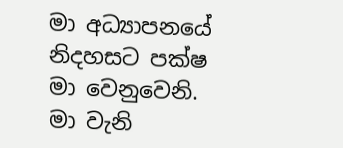මා අධ්‍යාපනයේ නිදහසට පක්ෂ මා වෙනුවෙනි. මා වැනි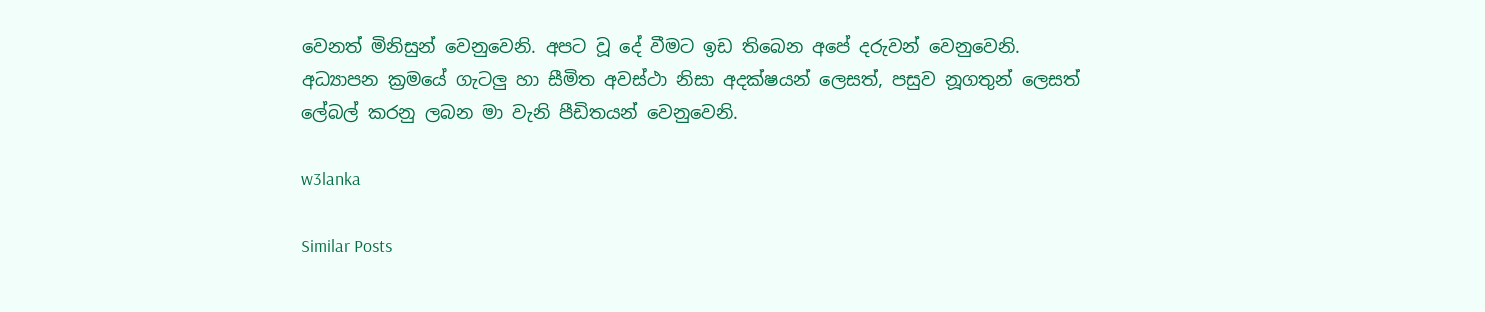වෙනත් මිනිසුන් වෙනුවෙනි. අපට වූ දේ වීමට ඉඩ තිබෙන අපේ දරුවන් වෙනුවෙනි. අධ්‍යාපන ක්‍රමයේ ගැටලු හා සීමිත අවස්ථා නිසා අදක්ෂයන් ලෙසත්, පසුව නූගතුන් ලෙසත් ලේබල් කරනු ලබන මා වැනි පීඩිතයන් වෙනුවෙනි.

w3lanka

Similar Posts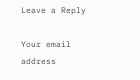Leave a Reply

Your email address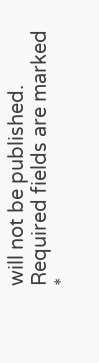will not be published. Required fields are marked *